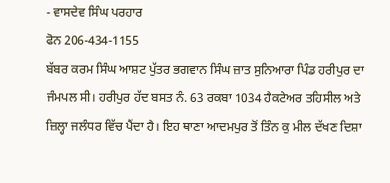- ਵਾਸਦੇਵ ਸਿੰਘ ਪਰਹਾਰ
ਫੋਨ 206-434-1155
ਬੱਬਰ ਕਰਮ ਸਿੰਘ ਆਸ਼ਟ ਪੁੱਤਰ ਭਗਵਾਨ ਸਿੰਘ ਜ਼ਾਤ ਸੁਨਿਆਰਾ ਪਿੰਡ ਹਰੀਪੁਰ ਦਾ ਜੰਮਪਲ ਸੀ। ਹਰੀਪੁਰ ਹੱਦ ਬਸਤ ਨੰ. 63 ਰਕਬਾ 1034 ਹੈਕਟੇਅਰ ਤਹਿਸੀਲ ਅਤੇ ਜ਼ਿਲ੍ਹਾ ਜਲੰਧਰ ਵਿੱਚ ਪੈਂਦਾ ਹੈ। ਇਹ ਥਾਣਾ ਆਦਮਪੁਰ ਤੋਂ ਤਿੰਨ ਕੁ ਮੀਲ ਦੱਖਣ ਦਿਸ਼ਾ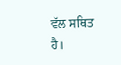ਵੱਲ ਸਥਿਤ ਹੈ।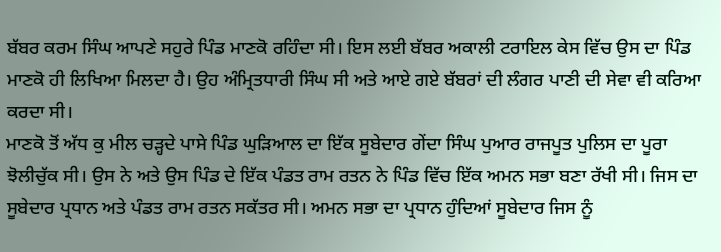ਬੱਬਰ ਕਰਮ ਸਿੰਘ ਆਪਣੇ ਸਹੁਰੇ ਪਿੰਡ ਮਾਣਕੋ ਰਹਿੰਦਾ ਸੀ। ਇਸ ਲਈ ਬੱਬਰ ਅਕਾਲੀ ਟਰਾਇਲ ਕੇਸ ਵਿੱਚ ਉਸ ਦਾ ਪਿੰਡ ਮਾਣਕੋ ਹੀ ਲਿਖਿਆ ਮਿਲਦਾ ਹੈ। ਉਹ ਅੰਮ੍ਰਿਤਧਾਰੀ ਸਿੰਘ ਸੀ ਅਤੇ ਆਏ ਗਏ ਬੱਬਰਾਂ ਦੀ ਲੰਗਰ ਪਾਣੀ ਦੀ ਸੇਵਾ ਵੀ ਕਰਿਆ ਕਰਦਾ ਸੀ।
ਮਾਣਕੋ ਤੋਂ ਅੱਧ ਕੁ ਮੀਲ ਚੜ੍ਹਦੇ ਪਾਸੇ ਪਿੰਡ ਘੁੜਿਆਲ ਦਾ ਇੱਕ ਸੂਬੇਦਾਰ ਗੇਂਦਾ ਸਿੰਘ ਪੁਆਰ ਰਾਜਪੂਤ ਪੁਲਿਸ ਦਾ ਪੂਰਾ ਝੋਲੀਚੁੱਕ ਸੀ। ਉਸ ਨੇ ਅਤੇ ਉਸ ਪਿੰਡ ਦੇ ਇੱਕ ਪੰਡਤ ਰਾਮ ਰਤਨ ਨੇ ਪਿੰਡ ਵਿੱਚ ਇੱਕ ਅਮਨ ਸਭਾ ਬਣਾ ਰੱਖੀ ਸੀ। ਜਿਸ ਦਾ ਸੂਬੇਦਾਰ ਪ੍ਰਧਾਨ ਅਤੇ ਪੰਡਤ ਰਾਮ ਰਤਨ ਸਕੱਤਰ ਸੀ। ਅਮਨ ਸਭਾ ਦਾ ਪ੍ਰਧਾਨ ਹੁੰਦਿਆਂ ਸੂਬੇਦਾਰ ਜਿਸ ਨੂੰ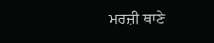ਮਰਜ਼ੀ ਥਾਣੇ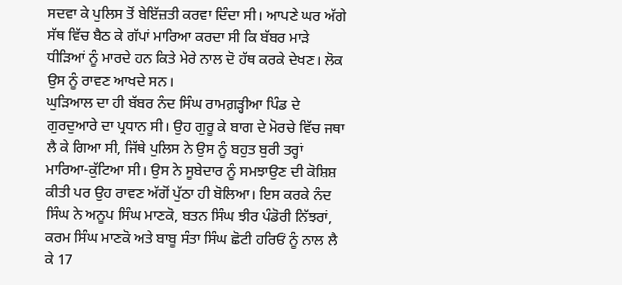ਸਦਵਾ ਕੇ ਪੁਲਿਸ ਤੋਂ ਬੇਇੱਜ਼ਤੀ ਕਰਵਾ ਦਿੰਦਾ ਸੀ। ਆਪਣੇ ਘਰ ਅੱਗੇ ਸੱਥ ਵਿੱਚ ਬੈਠ ਕੇ ਗੱਪਾਂ ਮਾਰਿਆ ਕਰਦਾ ਸੀ ਕਿ ਬੱਬਰ ਮਾੜੇ ਧੀੜਿਆਂ ਨੂੰ ਮਾਰਦੇ ਹਨ ਕਿਤੇ ਮੇਰੇ ਨਾਲ ਦੋ ਹੱਥ ਕਰਕੇ ਦੇਖਣ। ਲੋਕ ਉਸ ਨੂੰ ਰਾਵਣ ਆਖਦੇ ਸਨ।
ਘੁੜਿਆਲ ਦਾ ਹੀ ਬੱਬਰ ਨੰਦ ਸਿੰਘ ਰਾਮਗ਼ੜ੍ਹੀਆ ਪਿੰਡ ਦੇ ਗੁਰਦੁਆਰੇ ਦਾ ਪ੍ਰਧਾਨ ਸੀ। ਉਹ ਗੁਰੂ ਕੇ ਬਾਗ ਦੇ ਮੋਰਚੇ ਵਿੱਚ ਜਥਾ ਲੈ ਕੇ ਗਿਆ ਸੀ, ਜਿੱਥੇ ਪੁਲਿਸ ਨੇ ਉਸ ਨੂੰ ਬਹੁਤ ਬੁਰੀ ਤਰ੍ਹਾਂ ਮਾਰਿਆ-ਕੁੱਟਿਆ ਸੀ। ਉਸ ਨੇ ਸੂਬੇਦਾਰ ਨੂੰ ਸਮਝਾਉਣ ਦੀ ਕੋਸ਼ਿਸ਼ ਕੀਤੀ ਪਰ ਉਹ ਰਾਵਣ ਅੱਗੋਂ ਪੁੱਠਾ ਹੀ ਬੋਲਿਆ। ਇਸ ਕਰਕੇ ਨੰਦ ਸਿੰਘ ਨੇ ਅਨੂਪ ਸਿੰਘ ਮਾਣਕੋ, ਬਤਨ ਸਿੰਘ ਝੀਰ ਪੰਡੋਰੀ ਨਿੱਝਰਾਂ, ਕਰਮ ਸਿੰਘ ਮਾਣਕੋ ਅਤੇ ਬਾਬੂ ਸੰਤਾ ਸਿੰਘ ਛੋਟੀ ਹਰਿਓਂ ਨੂੰ ਨਾਲ ਲੈ ਕੇ 17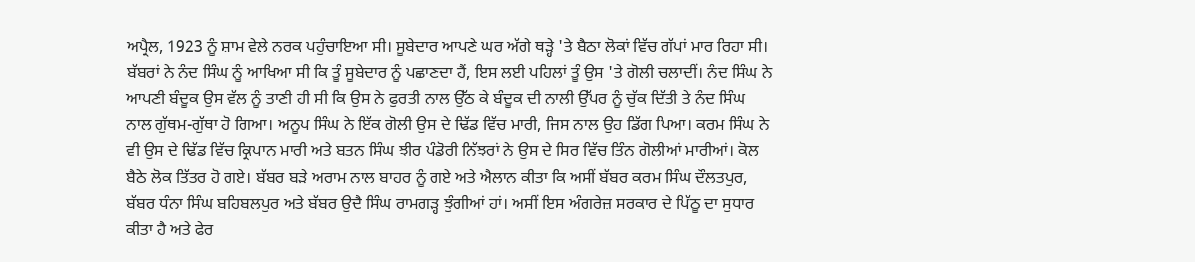ਅਪ੍ਰੈਲ, 1923 ਨੂੰ ਸ਼ਾਮ ਵੇਲੇ ਨਰਕ ਪਹੁੰਚਾਇਆ ਸੀ। ਸੂਬੇਦਾਰ ਆਪਣੇ ਘਰ ਅੱਗੇ ਥੜ੍ਹੇ 'ਤੇ ਬੈਠਾ ਲੋਕਾਂ ਵਿੱਚ ਗੱਪਾਂ ਮਾਰ ਰਿਹਾ ਸੀ।
ਬੱਬਰਾਂ ਨੇ ਨੰਦ ਸਿੰਘ ਨੂੰ ਆਖਿਆ ਸੀ ਕਿ ਤੂੰ ਸੂਬੇਦਾਰ ਨੂੰ ਪਛਾਣਦਾ ਹੈਂ, ਇਸ ਲਈ ਪਹਿਲਾਂ ਤੂੰ ਉਸ 'ਤੇ ਗੋਲੀ ਚਲਾਦੀਂ। ਨੰਦ ਸਿੰਘ ਨੇ ਆਪਣੀ ਬੰਦੂਕ ਉਸ ਵੱਲ ਨੂੰ ਤਾਣੀ ਹੀ ਸੀ ਕਿ ਉਸ ਨੇ ਫੁਰਤੀ ਨਾਲ ਉੱਠ ਕੇ ਬੰਦੂਕ ਦੀ ਨਾਲੀ ਉੱਪਰ ਨੂੰ ਚੁੱਕ ਦਿੱਤੀ ਤੇ ਨੰਦ ਸਿੰਘ ਨਾਲ ਗੁੱਥਮ-ਗੁੱਥਾ ਹੋ ਗਿਆ। ਅਨੂਪ ਸਿੰਘ ਨੇ ਇੱਕ ਗੋਲੀ ਉਸ ਦੇ ਢਿੱਡ ਵਿੱਚ ਮਾਰੀ, ਜਿਸ ਨਾਲ ਉਹ ਡਿੱਗ ਪਿਆ। ਕਰਮ ਸਿੰਘ ਨੇ ਵੀ ਉਸ ਦੇ ਢਿੱਡ ਵਿੱਚ ਕ੍ਰਿਪਾਨ ਮਾਰੀ ਅਤੇ ਬਤਨ ਸਿੰਘ ਝੀਰ ਪੰਡੋਰੀ ਨਿੱਝਰਾਂ ਨੇ ਉਸ ਦੇ ਸਿਰ ਵਿੱਚ ਤਿੰਨ ਗੋਲੀਆਂ ਮਾਰੀਆਂ। ਕੋਲ ਬੈਠੇ ਲੋਕ ਤਿੱਤਰ ਹੋ ਗਏ। ਬੱਬਰ ਬੜੇ ਅਰਾਮ ਨਾਲ ਬਾਹਰ ਨੂੰ ਗਏ ਅਤੇ ਐਲਾਨ ਕੀਤਾ ਕਿ ਅਸੀਂ ਬੱਬਰ ਕਰਮ ਸਿੰਘ ਦੌਲਤਪੁਰ, ਬੱਬਰ ਧੰਨਾ ਸਿੰਘ ਬਹਿਬਲਪੁਰ ਅਤੇ ਬੱਬਰ ਉਦੈ ਸਿੰਘ ਰਾਮਗੜ੍ਹ ਝੁੰਗੀਆਂ ਹਾਂ। ਅਸੀਂ ਇਸ ਅੰਗਰੇਜ਼ ਸਰਕਾਰ ਦੇ ਪਿੱਠੂ ਦਾ ਸੁਧਾਰ ਕੀਤਾ ਹੈ ਅਤੇ ਫੇਰ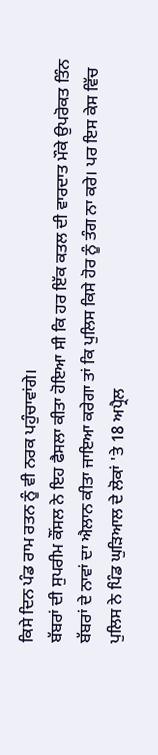ਕਿਸੇ ਦਿਨ ਪੰਡ ਰਾਮ ਰਤਨ ਨੂੰ ਵੀ ਨਰਕ ਪਹੁੰਚਾਵਾਂਗੇ।
ਬੱਬਰਾਂ ਦੀ ਸੁਪਰੀਮ ਕੌਂਸਲ ਨੇ ਇਹ ਫੈਸਲਾ ਕੀਤਾ ਹੋਇਆ ਸੀ ਕਿ ਹਰ ਇੱਕ ਕਤਲ ਦੀ ਵਾਰਦਾਤ ਮੌਕੇ ਉਪਰੋਕਤ ਤਿੰਨ ਬੱਬਰਾਂ ਦੇ ਨਾਵਾਂ ਦਾ ਐਲਾਨ ਕੀਤਾ ਜਾਇਆ ਕਰੇਗਾ ਤਾਂ ਕਿ ਪੁਲਿਸ ਕਿਸੇ ਹੋਰ ਨੂੰ ਤੰਗ ਨਾ ਕਰੇ। ਪਰ ਇਸ ਕੇਸ ਵਿੱਚ ਪੁਲਿਸ ਨੇ ਪਿੰਡ ਘੁੜਿਆਲ ਦੇ ਲੋਕਾਂ 'ਤੇ 18 ਅਪ੍ਰੈਲ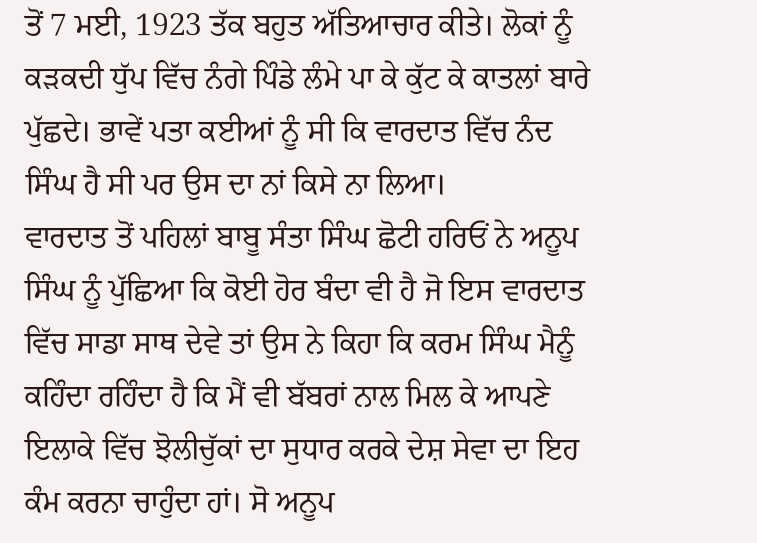ਤੋਂ 7 ਮਈ, 1923 ਤੱਕ ਬਹੁਤ ਅੱਤਿਆਚਾਰ ਕੀਤੇ। ਲੋਕਾਂ ਨੂੰ ਕੜਕਦੀ ਧੁੱਪ ਵਿੱਚ ਨੰਗੇ ਪਿੰਡੇ ਲੰਮੇ ਪਾ ਕੇ ਕੁੱਟ ਕੇ ਕਾਤਲਾਂ ਬਾਰੇ ਪੁੱਛਦੇ। ਭਾਵੇਂ ਪਤਾ ਕਈਆਂ ਨੂੰ ਸੀ ਕਿ ਵਾਰਦਾਤ ਵਿੱਚ ਨੰਦ ਸਿੰਘ ਹੈ ਸੀ ਪਰ ਉਸ ਦਾ ਨਾਂ ਕਿਸੇ ਨਾ ਲਿਆ।
ਵਾਰਦਾਤ ਤੋਂ ਪਹਿਲਾਂ ਬਾਬੂ ਸੰਤਾ ਸਿੰਘ ਛੋਟੀ ਹਰਿਓਂ ਨੇ ਅਨੂਪ ਸਿੰਘ ਨੂੰ ਪੁੱਛਿਆ ਕਿ ਕੋਈ ਹੋਰ ਬੰਦਾ ਵੀ ਹੈ ਜੋ ਇਸ ਵਾਰਦਾਤ ਵਿੱਚ ਸਾਡਾ ਸਾਥ ਦੇਵੇ ਤਾਂ ਉਸ ਨੇ ਕਿਹਾ ਕਿ ਕਰਮ ਸਿੰਘ ਮੈਨੂੰ ਕਹਿੰਦਾ ਰਹਿੰਦਾ ਹੈ ਕਿ ਮੈਂ ਵੀ ਬੱਬਰਾਂ ਨਾਲ ਮਿਲ ਕੇ ਆਪਣੇ ਇਲਾਕੇ ਵਿੱਚ ਝੋਲੀਚੁੱਕਾਂ ਦਾ ਸੁਧਾਰ ਕਰਕੇ ਦੇਸ਼ ਸੇਵਾ ਦਾ ਇਹ ਕੰਮ ਕਰਨਾ ਚਾਹੁੰਦਾ ਹਾਂ। ਸੋ ਅਨੂਪ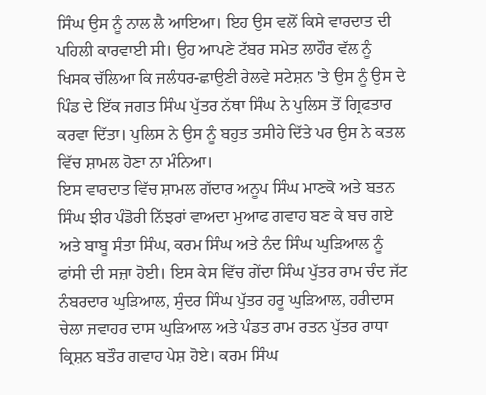ਸਿੰਘ ਉਸ ਨੂੰ ਨਾਲ ਲੈ ਆਇਆ। ਇਹ ਉਸ ਵਲੋਂ ਕਿਸੇ ਵਾਰਦਾਤ ਦੀ ਪਹਿਲੀ ਕਾਰਵਾਈ ਸੀ। ਉਹ ਆਪਣੇ ਟੱਬਰ ਸਮੇਤ ਲਾਹੌਰ ਵੱਲ ਨੂੰ ਖਿਸਕ ਚੱਲਿਆ ਕਿ ਜਲੰਧਰ-ਛਾਉਣੀ ਰੇਲਵੇ ਸਟੇਸ਼ਨ 'ਤੇ ਉਸ ਨੂੰ ਉਸ ਦੇ ਪਿੰਡ ਦੇ ਇੱਕ ਜਗਤ ਸਿੰਘ ਪੁੱਤਰ ਨੱਥਾ ਸਿੰਘ ਨੇ ਪੁਲਿਸ ਤੋਂ ਗ੍ਰਿਫਤਾਰ ਕਰਵਾ ਦਿੱਤਾ। ਪੁਲਿਸ ਨੇ ਉਸ ਨੂੰ ਬਹੁਤ ਤਸੀਹੇ ਦਿੱਤੇ ਪਰ ਉਸ ਨੇ ਕਤਲ ਵਿੱਚ ਸ਼ਾਮਲ ਹੋਣਾ ਨਾ ਮੰਨਿਆ।
ਇਸ ਵਾਰਦਾਤ ਵਿੱਚ ਸ਼ਾਮਲ ਗੱਦਾਰ ਅਨੂਪ ਸਿੰਘ ਮਾਣਕੋ ਅਤੇ ਬਤਨ ਸਿੰਘ ਝੀਰ ਪੰਡੋਰੀ ਨਿੱਝਰਾਂ ਵਾਅਦਾ ਮੁਆਫ ਗਵਾਹ ਬਣ ਕੇ ਬਚ ਗਏ ਅਤੇ ਬਾਬੂ ਸੰਤਾ ਸਿੰਘ, ਕਰਮ ਸਿੰਘ ਅਤੇ ਨੰਦ ਸਿੰਘ ਘੁੜਿਆਲ ਨੂੰ ਫਾਂਸੀ ਦੀ ਸਜ਼ਾ ਹੋਈ। ਇਸ ਕੇਸ ਵਿੱਚ ਗੇਂਦਾ ਸਿੰਘ ਪੁੱਤਰ ਰਾਮ ਚੰਦ ਜੱਟ ਨੰਬਰਦਾਰ ਘੁੜਿਆਲ, ਸੁੰਦਰ ਸਿੰਘ ਪੁੱਤਰ ਹਰੂ ਘੁੜਿਆਲ, ਹਰੀਦਾਸ ਚੇਲਾ ਜਵਾਹਰ ਦਾਸ ਘੁੜਿਆਲ ਅਤੇ ਪੰਡਤ ਰਾਮ ਰਤਨ ਪੁੱਤਰ ਰਾਧਾ ਕ੍ਰਿਸ਼ਨ ਬਤੌਰ ਗਵਾਹ ਪੇਸ਼ ਹੋਏ। ਕਰਮ ਸਿੰਘ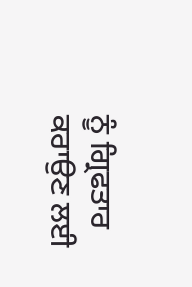ਨੂੰ ਗ੍ਰਿਫਤਾਰ ਕਰਾਉਣ ਲਈ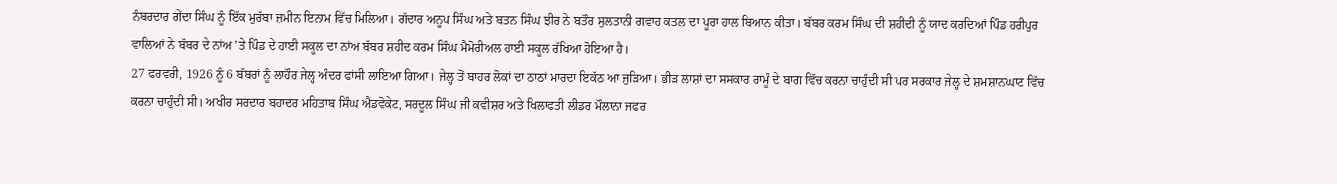ਨੰਬਰਦਾਰ ਗੇਂਦਾ ਸਿੰਘ ਨੂੰ ਇੱਕ ਮੁਰੱਬਾ ਜ਼ਮੀਨ ਇਨਾਮ ਵਿੱਚ ਮਿਲਿਆ। ਗੱਦਾਰ ਅਨੂਪ ਸਿੰਘ ਅਤੇ ਬਤਨ ਸਿੰਘ ਝੀਰ ਨੇ ਬਤੌਰ ਸੁਲਤਾਨੀ ਗਵਾਹ ਕਤਲ ਦਾ ਪੂਰਾ ਹਾਲ ਬਿਆਨ ਕੀਤਾ। ਬੱਬਰ ਕਰਮ ਸਿੰਘ ਦੀ ਸ਼ਹੀਦੀ ਨੂੰ ਯਾਦ ਕਰਦਿਆਂ ਪਿੰਡ ਹਰੀਪੁਰ ਵਾਲਿਆਂ ਨੇ ਬੱਬਰ ਦੇ ਨਾਂਅ 'ਤੇ ਪਿੰਡ ਦੇ ਹਾਈ ਸਕੂਲ ਦਾ ਨਾਂਅ ਬੱਬਰ ਸ਼ਹੀਦ ਕਰਮ ਸਿੰਘ ਮੈਮੋਰੀਅਲ ਹਾਈ ਸਕੂਲ ਰੱਖਿਆ ਹੋਇਆ ਹੈ।
27 ਫਰਵਰੀ, 1926 ਨੂੰ 6 ਬੱਬਰਾਂ ਨੂੰ ਲਾਹੌਰ ਜੇਲ੍ਹ ਅੰਦਰ ਫਾਂਸੀ ਲਾਇਆ ਗਿਆ। ਜੇਲ੍ਹ ਤੋਂ ਬਾਹਰ ਲੋਕਾਂ ਦਾ ਠਾਠਾਂ ਮਾਰਦਾ ਇਕੱਠ ਆ ਜੁੜਿਆ। ਭੀੜ ਲਾਸ਼ਾਂ ਦਾ ਸਸਕਾਰ ਰਾਮੂੰ ਦੇ ਬਾਗ ਵਿੱਚ ਕਰਨਾ ਚਾਹੁੰਦੀ ਸੀ ਪਰ ਸਰਕਾਰ ਜੇਲ੍ਹ ਦੇ ਸ਼ਮਸ਼ਾਨਘਾਟ ਵਿੱਚ ਕਰਨਾ ਚਾਹੁੰਦੀ ਸੀ। ਅਖੀਰ ਸਰਦਾਰ ਬਹਾਦਰ ਮਹਿਤਾਬ ਸਿੰਘ ਐਡਵੋਕੇਟ, ਸਰਦੂਲ ਸਿੰਘ ਜੀ ਕਵੀਸ਼ਰ ਅਤੇ ਖਿਲਾਫਤੀ ਲੀਡਰ ਮੌਲਾਨਾ ਜਫਰ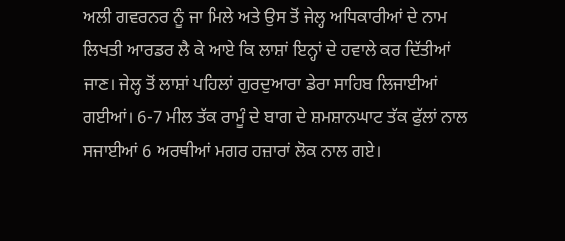ਅਲੀ ਗਵਰਨਰ ਨੂੰ ਜਾ ਮਿਲੇ ਅਤੇ ਉਸ ਤੋਂ ਜੇਲ੍ਹ ਅਧਿਕਾਰੀਆਂ ਦੇ ਨਾਮ ਲਿਖਤੀ ਆਰਡਰ ਲੈ ਕੇ ਆਏ ਕਿ ਲਾਸ਼ਾਂ ਇਨ੍ਹਾਂ ਦੇ ਹਵਾਲੇ ਕਰ ਦਿੱਤੀਆਂ ਜਾਣ। ਜੇਲ੍ਹ ਤੋਂ ਲਾਸ਼ਾਂ ਪਹਿਲਾਂ ਗੁਰਦੁਆਰਾ ਡੇਰਾ ਸਾਹਿਬ ਲਿਜਾਈਆਂ ਗਈਆਂ। 6-7 ਮੀਲ ਤੱਕ ਰਾਮੂੰ ਦੇ ਬਾਗ ਦੇ ਸ਼ਮਸ਼ਾਨਘਾਟ ਤੱਕ ਫੁੱਲਾਂ ਨਾਲ ਸਜਾਈਆਂ 6 ਅਰਥੀਆਂ ਮਗਰ ਹਜ਼ਾਰਾਂ ਲੋਕ ਨਾਲ ਗਏ।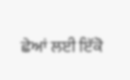ਛੇਆਂ ਲਈ ਇੱਕੋ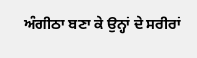ਅੰਗੀਠਾ ਬਣਾ ਕੇ ਉਨ੍ਹਾਂ ਦੇ ਸਰੀਰਾਂ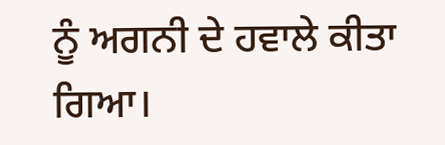ਨੂੰ ਅਗਨੀ ਦੇ ਹਵਾਲੇ ਕੀਤਾ ਗਿਆ।